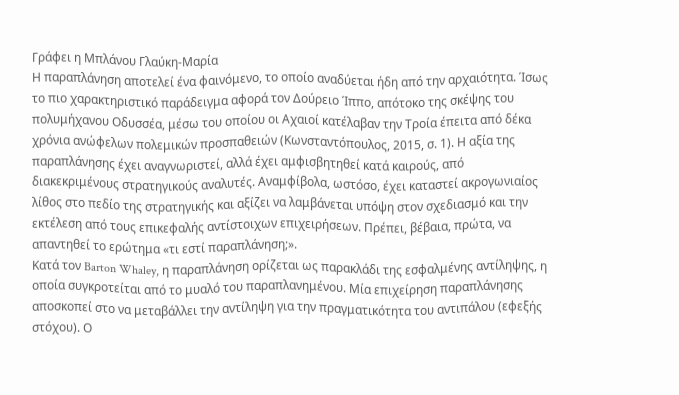Γράφει η Μπλάνου Γλαύκη-Μαρία
Η παραπλάνηση αποτελεί ένα φαινόμενο, το οποίο αναδύεται ήδη από την αρχαιότητα. Ίσως το πιο χαρακτηριστικό παράδειγμα αφορά τον Δούρειο Ίππο, απότοκο της σκέψης του πολυμήχανου Οδυσσέα, μέσω του οποίου οι Αχαιοί κατέλαβαν την Τροία έπειτα από δέκα χρόνια ανώφελων πολεμικών προσπαθειών (Κωνσταντόπουλος, 2015, σ. 1). Η αξία της παραπλάνησης έχει αναγνωριστεί, αλλά έχει αμφισβητηθεί κατά καιρούς, από διακεκριμένους στρατηγικούς αναλυτές. Αναμφίβολα, ωστόσο, έχει καταστεί ακρογωνιαίος λίθος στο πεδίο της στρατηγικής και αξίζει να λαμβάνεται υπόψη στον σχεδιασμό και την εκτέλεση από τους επικεφαλής αντίστοιχων επιχειρήσεων. Πρέπει, βέβαια, πρώτα, να απαντηθεί το ερώτημα «τι εστί παραπλάνηση;».
Κατά τον Barton Whaley, η παραπλάνηση ορίζεται ως παρακλάδι της εσφαλμένης αντίληψης, η οποία συγκροτείται από το μυαλό του παραπλανημένου. Μία επιχείρηση παραπλάνησης αποσκοπεί στο να μεταβάλλει την αντίληψη για την πραγματικότητα του αντιπάλου (εφεξής στόχου). Ο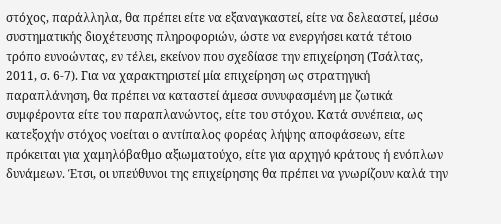στόχος, παράλληλα, θα πρέπει είτε να εξαναγκαστεί, είτε να δελεαστεί, μέσω συστηματικής διοχέτευσης πληροφοριών, ώστε να ενεργήσει κατά τέτοιο τρόπο ευνοώντας, εν τέλει, εκείνον που σχεδίασε την επιχείρηση (Τσάλτας, 2011, σ. 6-7). Για να χαρακτηριστεί μία επιχείρηση ως στρατηγική παραπλάνηση, θα πρέπει να καταστεί άμεσα συνυφασμένη με ζωτικά συμφέροντα είτε του παραπλανώντος, είτε του στόχου. Κατά συνέπεια, ως κατεξοχήν στόχος νοείται ο αντίπαλος φορέας λήψης αποφάσεων, είτε πρόκειται για χαμηλόβαθμο αξιωματούχο, είτε για αρχηγό κράτους ή ενόπλων δυνάμεων. Έτσι, οι υπεύθυνοι της επιχείρησης θα πρέπει να γνωρίζουν καλά την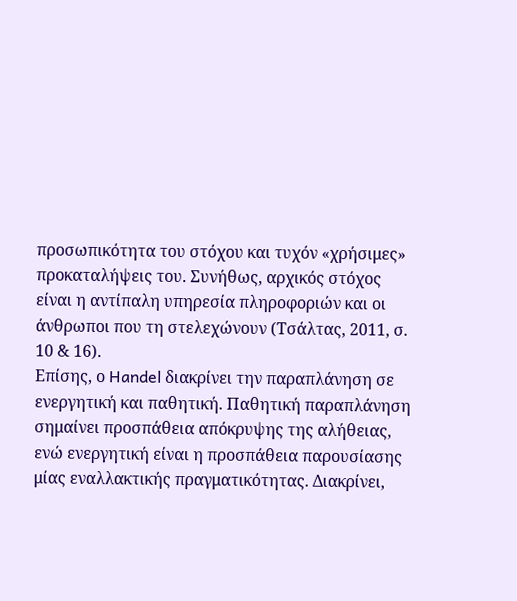προσωπικότητα του στόχου και τυχόν «χρήσιμες» προκαταλήψεις του. Συνήθως, αρχικός στόχος είναι η αντίπαλη υπηρεσία πληροφοριών και οι άνθρωποι που τη στελεχώνουν (Τσάλτας, 2011, σ. 10 & 16).
Επίσης, ο Handel διακρίνει την παραπλάνηση σε ενεργητική και παθητική. Παθητική παραπλάνηση σημαίνει προσπάθεια απόκρυψης της αλήθειας, ενώ ενεργητική είναι η προσπάθεια παρουσίασης μίας εναλλακτικής πραγματικότητας. Διακρίνει,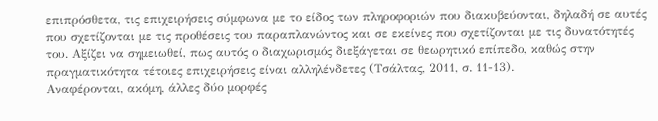επιπρόσθετα, τις επιχειρήσεις σύμφωνα με το είδος των πληροφοριών που διακυβεύονται, δηλαδή σε αυτές που σχετίζονται με τις προθέσεις του παραπλανώντος και σε εκείνες που σχετίζονται με τις δυνατότητές του. Αξίζει να σημειωθεί, πως αυτός ο διαχωρισμός διεξάγεται σε θεωρητικό επίπεδο, καθώς στην πραγματικότητα τέτοιες επιχειρήσεις είναι αλληλένδετες (Τσάλτας, 2011, σ. 11-13).
Αναφέρονται, ακόμη, άλλες δύο μορφές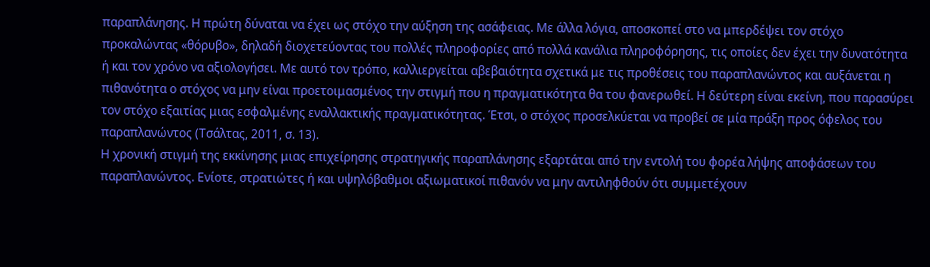παραπλάνησης. Η πρώτη δύναται να έχει ως στόχο την αύξηση της ασάφειας. Με άλλα λόγια, αποσκοπεί στο να μπερδέψει τον στόχο προκαλώντας «θόρυβο», δηλαδή διοχετεύοντας του πολλές πληροφορίες από πολλά κανάλια πληροφόρησης, τις οποίες δεν έχει την δυνατότητα ή και τον χρόνο να αξιολογήσει. Με αυτό τον τρόπο, καλλιεργείται αβεβαιότητα σχετικά με τις προθέσεις του παραπλανώντος και αυξάνεται η πιθανότητα ο στόχος να μην είναι προετοιμασμένος την στιγμή που η πραγματικότητα θα του φανερωθεί. Η δεύτερη είναι εκείνη, που παρασύρει τον στόχο εξαιτίας μιας εσφαλμένης εναλλακτικής πραγματικότητας. Έτσι, ο στόχος προσελκύεται να προβεί σε μία πράξη προς όφελος του παραπλανώντος (Τσάλτας, 2011, σ. 13).
Η χρονική στιγμή της εκκίνησης μιας επιχείρησης στρατηγικής παραπλάνησης εξαρτάται από την εντολή του φορέα λήψης αποφάσεων του παραπλανώντος. Ενίοτε, στρατιώτες ή και υψηλόβαθμοι αξιωματικοί πιθανόν να μην αντιληφθούν ότι συμμετέχουν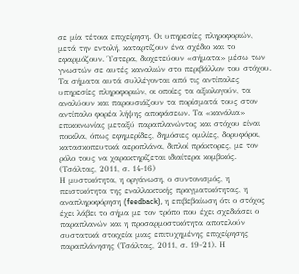σε μία τέτοια επιχείρηση. Οι υπηρεσίες πληροφοριών, μετά την εντολή, καταρτίζουν ένα σχέδιο και το εφαρμόζουν. Ύστερα, διοχετεύουν «σήματα» μέσω των γνωστών σε αυτές καναλιών στο περιβάλλον του στόχου. Τα σήματα αυτά συλλέγονται από τις αντίπαλες υπηρεσίες πληροφοριών, οι οποίες τα αξιολογούν, τα αναλύουν και παρουσιάζουν τα πορίσματά τους στον αντίπαλο φορέα λήψης αποφάσεων. Τα «κανάλια» επικοινωνίας μεταξύ παραπλανώντος και στόχου είναι ποικίλα, όπως εφημερίδες, δημόσιες ομιλίες, δορυφόροι, κατασκοπευτικά αεροπλάνα, διπλοί πράκτορες, με τον ρόλο τους να χαρακτηρίζεται ιδιαίτερα κομβικός. (Τσάλτας, 2011, σ. 14-16)
Η μυστικότητα, η οργάνωση, ο συντονισμός, η πειστικότητα της εναλλακτικής πραγματικότητας, η αναπληροφόρηση (feedback), η επιβεβαίωση ότι ο στόχος έχει λάβει το σήμα με τον τρόπο που έχει σχεδιάσει ο παραπλανών και η προσαρμοστικότητα αποτελούν συστατικά στοιχεία μιας επιτυχημένης επιχείρησης παραπλάνησης (Τσάλτας, 2011, σ. 19-21). Η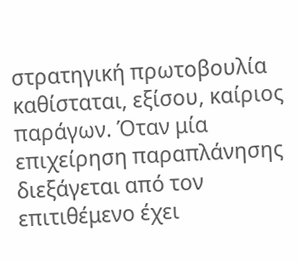στρατηγική πρωτοβουλία καθίσταται, εξίσου, καίριος παράγων. Όταν μία επιχείρηση παραπλάνησης διεξάγεται από τον επιτιθέμενο έχει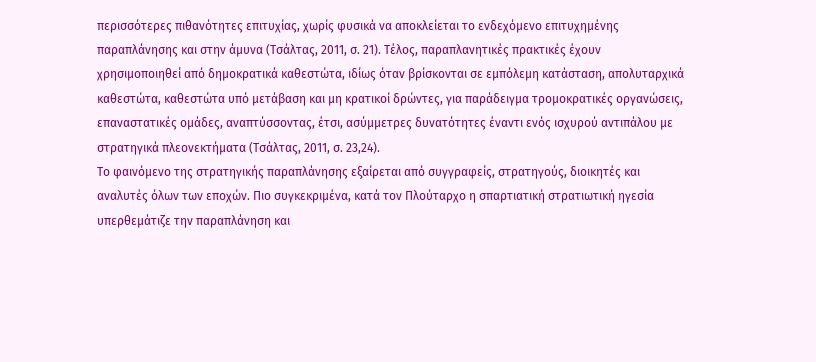περισσότερες πιθανότητες επιτυχίας, χωρίς φυσικά να αποκλείεται το ενδεχόμενο επιτυχημένης παραπλάνησης και στην άμυνα (Τσάλτας, 2011, σ. 21). Τέλος, παραπλανητικές πρακτικές έχουν χρησιμοποιηθεί από δημοκρατικά καθεστώτα, ιδίως όταν βρίσκονται σε εμπόλεμη κατάσταση, απολυταρχικά καθεστώτα, καθεστώτα υπό μετάβαση και μη κρατικοί δρώντες, για παράδειγμα τρομοκρατικές οργανώσεις, επαναστατικές ομάδες, αναπτύσσοντας, έτσι, ασύμμετρες δυνατότητες έναντι ενός ισχυρού αντιπάλου με στρατηγικά πλεονεκτήματα (Τσάλτας, 2011, σ. 23,24).
Το φαινόμενο της στρατηγικής παραπλάνησης εξαίρεται από συγγραφείς, στρατηγούς, διοικητές και αναλυτές όλων των εποχών. Πιο συγκεκριμένα, κατά τον Πλούταρχο η σπαρτιατική στρατιωτική ηγεσία υπερθεμάτιζε την παραπλάνηση και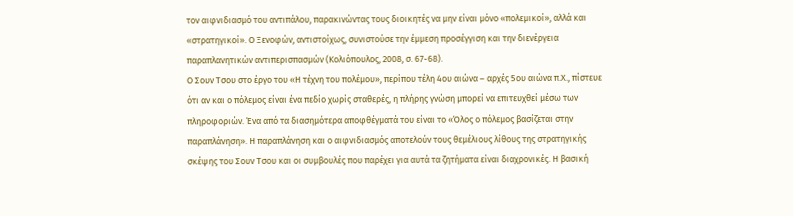τον αιφνιδιασμό του αντιπάλου, παρακινώντας τους διοικητές να μην είναι μόνο «πολεμικοί», αλλά και «στρατηγικοί». Ο Ξενοφών, αντιστοίχως, συνιστούσε την έμμεση προσέγγιση και την διενέργεια παραπλανητικών αντιπερισπασμών (Κολιόπουλος, 2008, σ. 67-68).
Ο Σουν Τσου στο έργο του «Η τέχνη του πολέμου», περίπου τέλη 4ου αιώνα – αρχές 5ου αιώνα π.Χ., πίστευε ότι αν και ο πόλεμος είναι ένα πεδίο χωρίς σταθερές, η πλήρης γνώση μπορεί να επιτευχθεί μέσω των πληροφοριών. Ένα από τα διασημότερα αποφθέγματά του είναι το «Όλος ο πόλεμος βασίζεται στην παραπλάνηση». Η παραπλάνηση και ο αιφνιδιασμός αποτελούν τους θεμέλιους λίθους της στρατηγικής σκέψης του Σουν Τσου και οι συμβουλές που παρέχει για αυτά τα ζητήματα είναι διαχρονικές. Η βασική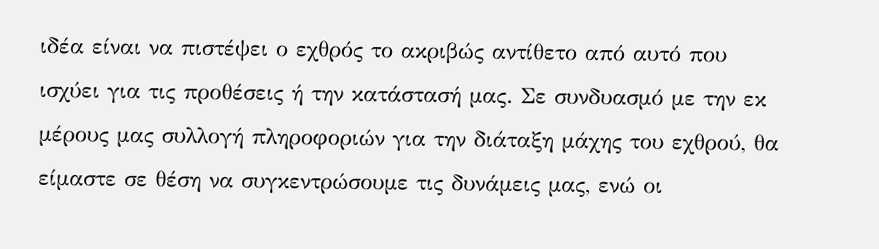ιδέα είναι να πιστέψει ο εχθρός το ακριβώς αντίθετο από αυτό που ισχύει για τις προθέσεις ή την κατάστασή μας. Σε συνδυασμό με την εκ μέρους μας συλλογή πληροφοριών για την διάταξη μάχης του εχθρού, θα είμαστε σε θέση να συγκεντρώσουμε τις δυνάμεις μας, ενώ οι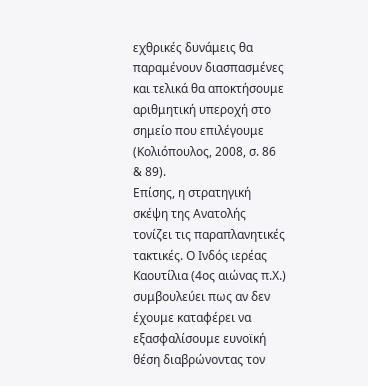εχθρικές δυνάμεις θα παραμένουν διασπασμένες και τελικά θα αποκτήσουμε αριθμητική υπεροχή στο σημείο που επιλέγουμε (Κολιόπουλος, 2008, σ. 86 & 89).
Επίσης, η στρατηγική σκέψη της Ανατολής τονίζει τις παραπλανητικές τακτικές. Ο Ινδός ιερέας Καουτίλια (4ος αιώνας π.Χ.) συμβουλεύει πως αν δεν έχουμε καταφέρει να εξασφαλίσουμε ευνοϊκή θέση διαβρώνοντας τον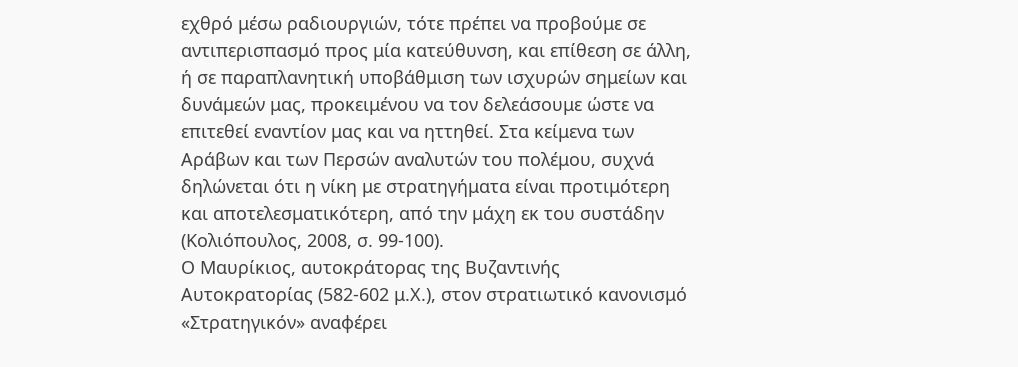εχθρό μέσω ραδιουργιών, τότε πρέπει να προβούμε σε αντιπερισπασμό προς μία κατεύθυνση, και επίθεση σε άλλη, ή σε παραπλανητική υποβάθμιση των ισχυρών σημείων και δυνάμεών μας, προκειμένου να τον δελεάσουμε ώστε να επιτεθεί εναντίον μας και να ηττηθεί. Στα κείμενα των Αράβων και των Περσών αναλυτών του πολέμου, συχνά δηλώνεται ότι η νίκη με στρατηγήματα είναι προτιμότερη και αποτελεσματικότερη, από την μάχη εκ του συστάδην (Κολιόπουλος, 2008, σ. 99-100).
Ο Μαυρίκιος, αυτοκράτορας της Βυζαντινής Αυτοκρατορίας (582-602 μ.Χ.), στον στρατιωτικό κανονισμό «Στρατηγικόν» αναφέρει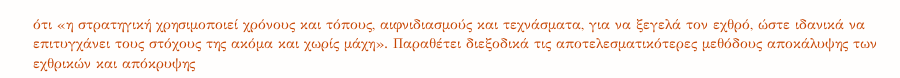ότι «η στρατηγική χρησιμοποιεί χρόνους και τόπους, αιφνιδιασμούς και τεχνάσματα, για να ξεγελά τον εχθρό, ώστε ιδανικά να επιτυγχάνει τους στόχους της ακόμα και χωρίς μάχη». Παραθέτει διεξοδικά τις αποτελεσματικότερες μεθόδους αποκάλυψης των εχθρικών και απόκρυψης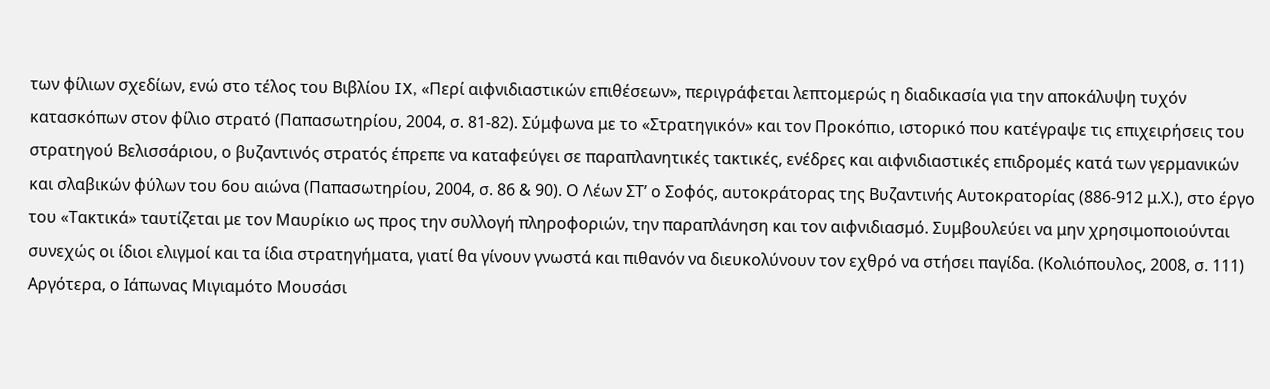των φίλιων σχεδίων, ενώ στο τέλος του Βιβλίου IX, «Περί αιφνιδιαστικών επιθέσεων», περιγράφεται λεπτομερώς η διαδικασία για την αποκάλυψη τυχόν κατασκόπων στον φίλιο στρατό (Παπασωτηρίου, 2004, σ. 81-82). Σύμφωνα με το «Στρατηγικόν» και τον Προκόπιο, ιστορικό που κατέγραψε τις επιχειρήσεις του στρατηγού Βελισσάριου, ο βυζαντινός στρατός έπρεπε να καταφεύγει σε παραπλανητικές τακτικές, ενέδρες και αιφνιδιαστικές επιδρομές κατά των γερμανικών και σλαβικών φύλων του 6ου αιώνα (Παπασωτηρίου, 2004, σ. 86 & 90). Ο Λέων ΣΤ’ ο Σοφός, αυτοκράτορας της Βυζαντινής Αυτοκρατορίας (886-912 μ.Χ.), στο έργο του «Τακτικά» ταυτίζεται με τον Μαυρίκιο ως προς την συλλογή πληροφοριών, την παραπλάνηση και τον αιφνιδιασμό. Συμβουλεύει να μην χρησιμοποιούνται συνεχώς οι ίδιοι ελιγμοί και τα ίδια στρατηγήματα, γιατί θα γίνουν γνωστά και πιθανόν να διευκολύνουν τον εχθρό να στήσει παγίδα. (Κολιόπουλος, 2008, σ. 111)
Αργότερα, ο Ιάπωνας Μιγιαμότο Μουσάσι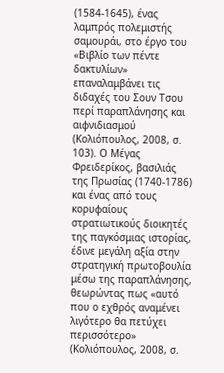(1584-1645), ένας λαμπρός πολεμιστής σαμουράι, στο έργο του «Βιβλίο των πέντε δακτυλίων» επαναλαμβάνει τις διδαχές του Σουν Τσου περί παραπλάνησης και αιφνιδιασμού (Κολιόπουλος, 2008, σ. 103). Ο Μέγας Φρειδερίκος, βασιλιάς της Πρωσίας (1740-1786) και ένας από τους κορυφαίους στρατιωτικούς διοικητές της παγκόσμιας ιστορίας, έδινε μεγάλη αξία στην στρατηγική πρωτοβουλία μέσω της παραπλάνησης, θεωρώντας πως «αυτό που ο εχθρός αναμένει λιγότερο θα πετύχει περισσότερο» (Κολιόπουλος, 2008, σ.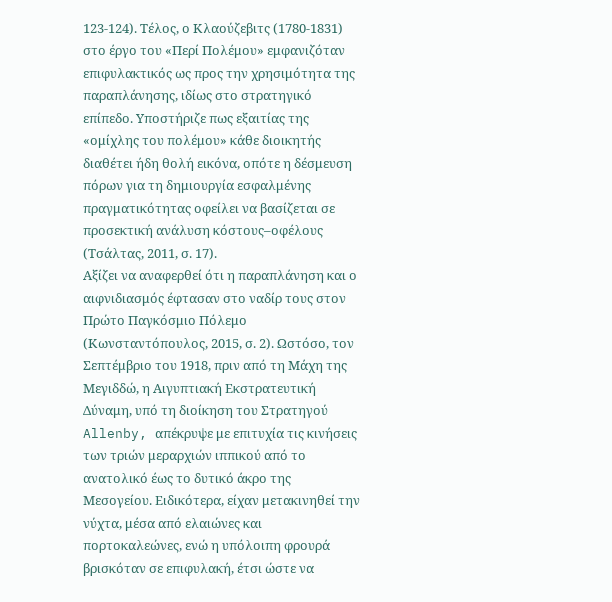123-124). Τέλος, ο Κλαούζεβιτς (1780-1831) στο έργο του «Περί Πολέμου» εμφανιζόταν επιφυλακτικός ως προς την χρησιμότητα της παραπλάνησης, ιδίως στο στρατηγικό επίπεδο. Υποστήριζε πως εξαιτίας της «ομίχλης του πολέμου» κάθε διοικητής διαθέτει ήδη θολή εικόνα, οπότε η δέσμευση πόρων για τη δημιουργία εσφαλμένης πραγματικότητας οφείλει να βασίζεται σε προσεκτική ανάλυση κόστους–οφέλους (Τσάλτας, 2011, σ. 17).
Αξίζει να αναφερθεί ότι η παραπλάνηση και ο αιφνιδιασμός έφτασαν στο ναδίρ τους στον Πρώτο Παγκόσμιο Πόλεμο (Κωνσταντόπουλος, 2015, σ. 2). Ωστόσο, τον Σεπτέμβριο του 1918, πριν από τη Μάχη της Μεγιδδώ, η Αιγυπτιακή Εκστρατευτική Δύναμη, υπό τη διοίκηση του Στρατηγού Allenby, απέκρυψε με επιτυχία τις κινήσεις των τριών μεραρχιών ιππικού από το ανατολικό έως το δυτικό άκρο της Μεσογείου. Ειδικότερα, είχαν μετακινηθεί την νύχτα, μέσα από ελαιώνες και πορτοκαλεώνες, ενώ η υπόλοιπη φρουρά βρισκόταν σε επιφυλακή, έτσι ώστε να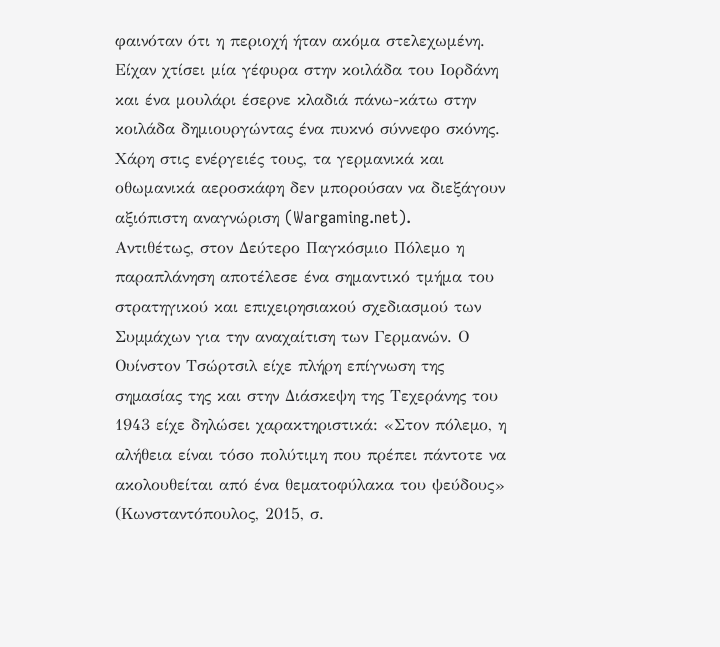φαινόταν ότι η περιοχή ήταν ακόμα στελεχωμένη. Είχαν χτίσει μία γέφυρα στην κοιλάδα του Ιορδάνη και ένα μουλάρι έσερνε κλαδιά πάνω-κάτω στην κοιλάδα δημιουργώντας ένα πυκνό σύννεφο σκόνης. Χάρη στις ενέργειές τους, τα γερμανικά και οθωμανικά αεροσκάφη δεν μπορούσαν να διεξάγουν αξιόπιστη αναγνώριση (Wargaming.net).
Αντιθέτως, στον ∆εύτερο Παγκόσμιο Πόλεμο η παραπλάνηση αποτέλεσε ένα σημαντικό τμήμα του στρατηγικού και επιχειρησιακού σχεδιασμού των Συµµάχων για την αναχαίτιση των Γερμανών. Ο Ουίνστον Τσώρτσιλ είχε πλήρη επίγνωση της σηµασίας της και στην ∆ιάσκεψη της Τεχεράνης του 1943 είχε δηλώσει χαρακτηριστικά: «Στον πόλεµο, η αλήθεια είναι τόσο πολύτιμη που πρέπει πάντοτε να ακολουθείται από ένα θεµατοφύλακα του ψεύδους» (Κωνσταντόπουλος, 2015, σ.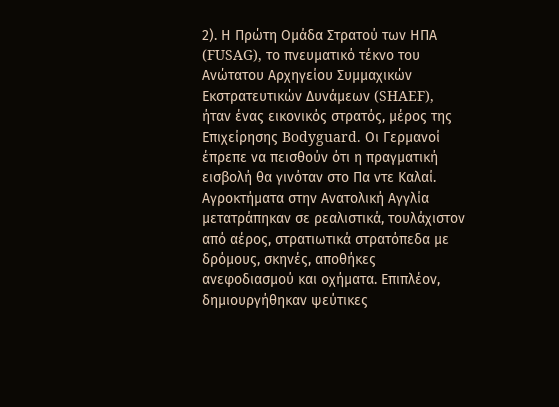2). Η Πρώτη Ομάδα Στρατού των ΗΠΑ (FUSAG), το πνευματικό τέκνο του Ανώτατου Αρχηγείου Συμμαχικών Εκστρατευτικών Δυνάμεων (SHAEF), ήταν ένας εικονικός στρατός, μέρος της Επιχείρησης Bodyguard. Οι Γερμανοί έπρεπε να πεισθούν ότι η πραγματική εισβολή θα γινόταν στο Πα ντε Καλαί. Αγροκτήματα στην Ανατολική Αγγλία μετατράπηκαν σε ρεαλιστικά, τουλάχιστον από αέρος, στρατιωτικά στρατόπεδα με δρόμους, σκηνές, αποθήκες ανεφοδιασμού και οχήματα. Επιπλέον, δημιουργήθηκαν ψεύτικες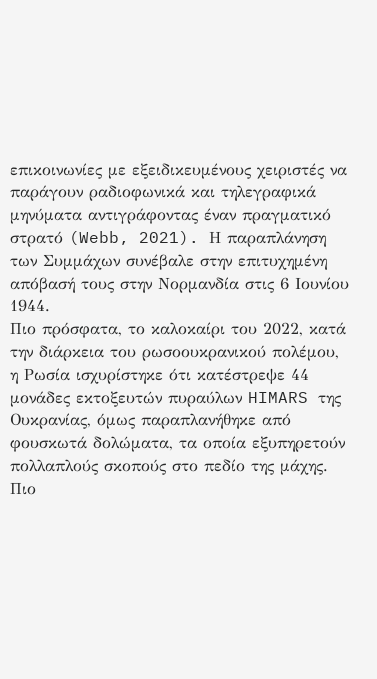επικοινωνίες με εξειδικευμένους χειριστές να παράγουν ραδιοφωνικά και τηλεγραφικά μηνύματα αντιγράφοντας έναν πραγματικό στρατό (Webb, 2021). Η παραπλάνηση των Συμμάχων συνέβαλε στην επιτυχημένη απόβασή τους στην Νορμανδία στις 6 Ιουνίου 1944.
Πιο πρόσφατα, το καλοκαίρι του 2022, κατά την διάρκεια του ρωσοουκρανικού πολέμου, η Ρωσία ισχυρίστηκε ότι κατέστρεψε 44 μονάδες εκτοξευτών πυραύλων HIMARS της Ουκρανίας, όμως παραπλανήθηκε από φουσκωτά δολώματα, τα οποία εξυπηρετούν πολλαπλούς σκοπούς στο πεδίο της μάχης. Πιο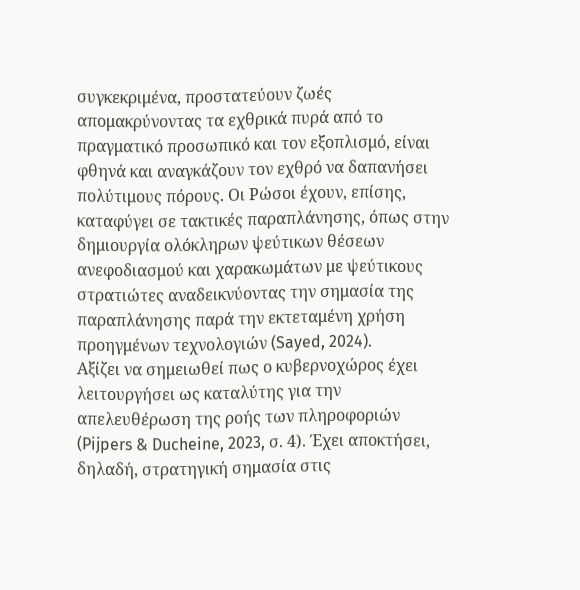συγκεκριμένα, προστατεύουν ζωές απομακρύνοντας τα εχθρικά πυρά από το πραγματικό προσωπικό και τον εξοπλισμό, είναι φθηνά και αναγκάζουν τον εχθρό να δαπανήσει πολύτιμους πόρους. Οι Ρώσοι έχουν, επίσης, καταφύγει σε τακτικές παραπλάνησης, όπως στην δημιουργία ολόκληρων ψεύτικων θέσεων ανεφοδιασμού και χαρακωμάτων με ψεύτικους στρατιώτες αναδεικνύοντας την σημασία της παραπλάνησης παρά την εκτεταμένη χρήση προηγμένων τεχνολογιών (Sayed, 2024).
Αξίζει να σημειωθεί πως ο κυβερνοχώρος έχει λειτουργήσει ως καταλύτης για την απελευθέρωση της ροής των πληροφοριών (Pijpers & Ducheine, 2023, σ. 4). Έχει αποκτήσει, δηλαδή, στρατηγική σημασία στις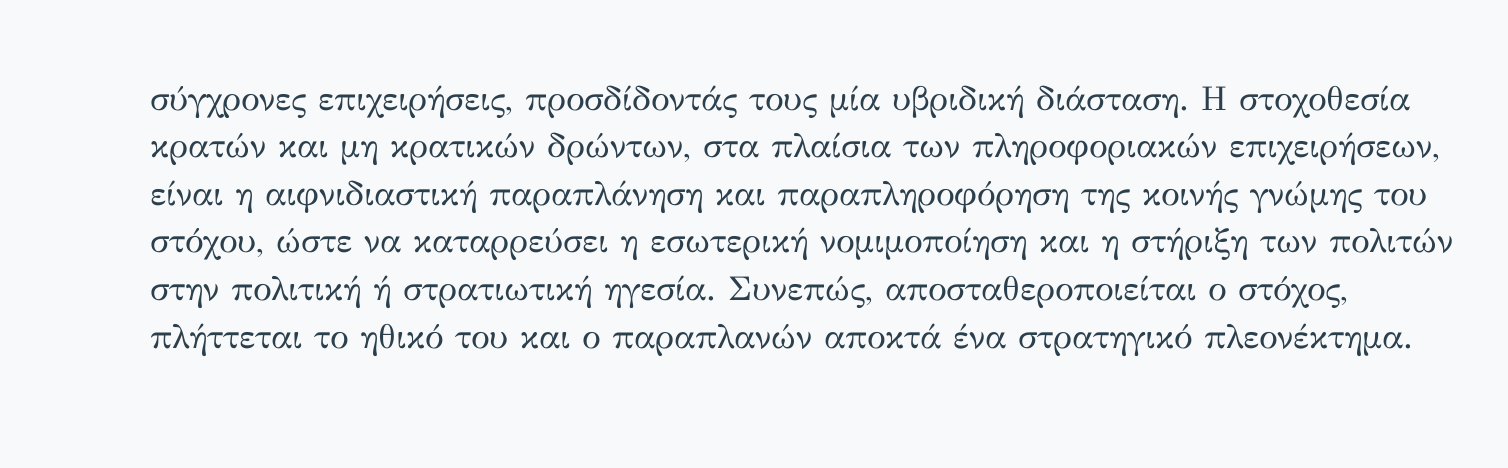σύγχρονες επιχειρήσεις, προσδίδοντάς τους μία υβριδική διάσταση. Η στοχοθεσία κρατών και μη κρατικών δρώντων, στα πλαίσια των πληροφοριακών επιχειρήσεων, είναι η αιφνιδιαστική παραπλάνηση και παραπληροφόρηση της κοινής γνώμης του στόχου, ώστε να καταρρεύσει η εσωτερική νομιμοποίηση και η στήριξη των πολιτών στην πολιτική ή στρατιωτική ηγεσία. Συνεπώς, αποσταθεροποιείται ο στόχος, πλήττεται το ηθικό του και ο παραπλανών αποκτά ένα στρατηγικό πλεονέκτημα.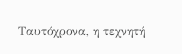Ταυτόχρονα, η τεχνητή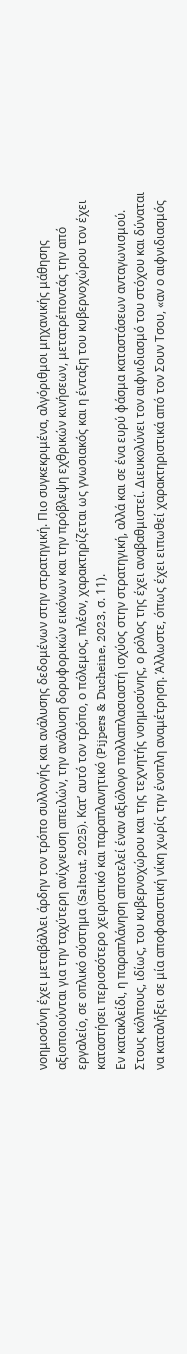νοημοσύνη έχει μεταβάλλει άρδην τον τρόπο συλλογής και ανάλυσης δεδομένων στην στρατηγική. Πιο συγκεκριμένα, αλγόριθμοι μηχανικής μάθησης αξιοποιούνται για την ταχύτερη ανίχνευση απειλών, την ανάλυση δορυφορικών εικόνων και την πρόβλεψη εχθρικών κινήσεων, μετατρέποντάς την από εργαλείο, σε οπλικό σύστημα (Saltout, 2025). Κατ’ αυτό τον τρόπο, ο πόλεμος, πλέον, χαρακτηρίζεται ως γνωσιακός και η ένταξη του κυβερνοχώρου τον έχει καταστήσει περισσότερο χειριστικό και παραπλανητικό (Pijpers & Ducheine, 2023, σ. 11).
Εν κατακλείδι, η παραπλάνηση αποτελεί έναν αξιόλογο πολλαπλασιαστή ισχύος στην στρατηγική, αλλά και σε ένα ευρύ φάσμα καταστάσεων ανταγωνισμού. Στους κόλπους, ιδίως, του κυβερνοχώρου και της τεχνητής νοημοσύνης, ο ρόλος της έχει αναβαθμιστεί. Διευκολύνει τον αιφνιδιασμό του στόχου και δύναται να καταλήξει σε μία αποφασιστική νίκη χωρίς την ένοπλη αναμέτρηση. Άλλωστε, όπως έχει ειπωθεί χαρακτηριστικά από τον Σουν Τσου, «αν ο αιφνιδιασμός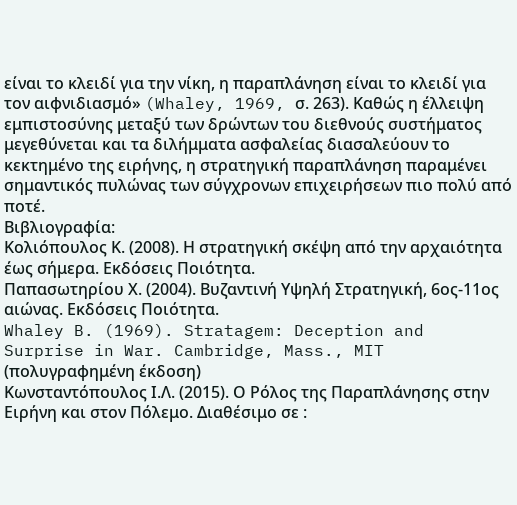είναι το κλειδί για την νίκη, η παραπλάνηση είναι το κλειδί για τον αιφνιδιασμό» (Whaley, 1969, σ. 263). Καθώς η έλλειψη εμπιστοσύνης μεταξύ των δρώντων του διεθνούς συστήματος μεγεθύνεται και τα διλήμματα ασφαλείας διασαλεύουν το κεκτημένο της ειρήνης, η στρατηγική παραπλάνηση παραμένει σημαντικός πυλώνας των σύγχρονων επιχειρήσεων πιο πολύ από ποτέ.
Βιβλιογραφία:
Κολιόπουλος Κ. (2008). Η στρατηγική σκέψη από την αρχαιότητα έως σήμερα. Εκδόσεις Ποιότητα.
Παπασωτηρίου Χ. (2004). Βυζαντινή Υψηλή Στρατηγική, 6ος-11ος αιώνας. Εκδόσεις Ποιότητα.
Whaley B. (1969). Stratagem: Deception and Surprise in War. Cambridge, Mass., MIT (πολυγραφημένη έκδοση)
Κωνσταντόπουλος Ι.Λ. (2015). Ο Ρόλος της Παραπλάνησης στην Ειρήνη και στον Πόλεμο. Διαθέσιμο σε :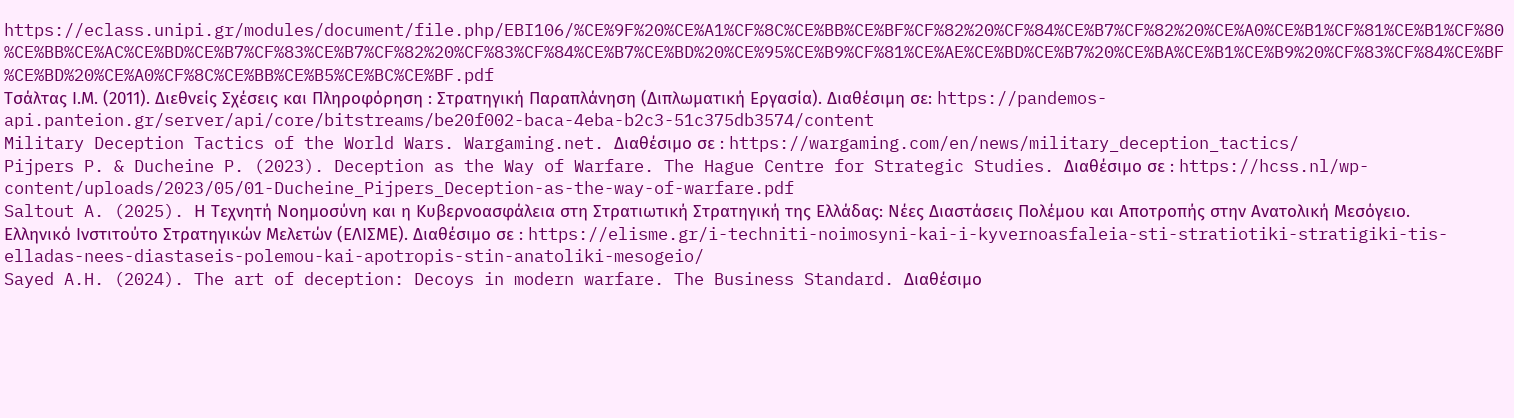https://eclass.unipi.gr/modules/document/file.php/EBI106/%CE%9F%20%CE%A1%CF%8C%CE%BB%CE%BF%CF%82%20%CF%84%CE%B7%CF%82%20%CE%A0%CE%B1%CF%81%CE%B1%CF%80%CE%BB%CE%AC%CE%BD%CE%B7%CF%83%CE%B7%CF%82%20%CF%83%CF%84%CE%B7%CE%BD%20%CE%95%CE%B9%CF%81%CE%AE%CE%BD%CE%B7%20%CE%BA%CE%B1%CE%B9%20%CF%83%CF%84%CE%BF%CE%BD%20%CE%A0%CF%8C%CE%BB%CE%B5%CE%BC%CE%BF.pdf
Τσάλτας Ι.Μ. (2011). Διεθνείς Σχέσεις και Πληροφόρηση : Στρατηγική Παραπλάνηση (Διπλωματική Εργασία). Διαθέσιμη σε: https://pandemos-api.panteion.gr/server/api/core/bitstreams/be20f002-baca-4eba-b2c3-51c375db3574/content
Military Deception Tactics of the World Wars. Wargaming.net. Διαθέσιμο σε : https://wargaming.com/en/news/military_deception_tactics/
Pijpers P. & Ducheine P. (2023). Deception as the Way of Warfare. The Hague Centre for Strategic Studies. Διαθέσιμο σε : https://hcss.nl/wp-content/uploads/2023/05/01-Ducheine_Pijpers_Deception-as-the-way-of-warfare.pdf
Saltout A. (2025). Η Τεχνητή Νοημοσύνη και η Κυβερνοασφάλεια στη Στρατιωτική Στρατηγική της Ελλάδας: Νέες Διαστάσεις Πολέμου και Αποτροπής στην Ανατολική Μεσόγειο. Ελληνικό Ινστιτούτο Στρατηγικών Μελετών (ΕΛΙΣΜΕ). Διαθέσιμο σε : https://elisme.gr/i-techniti-noimosyni-kai-i-kyvernoasfaleia-sti-stratiotiki-stratigiki-tis-elladas-nees-diastaseis-polemou-kai-apotropis-stin-anatoliki-mesogeio/
Sayed A.H. (2024). The art of deception: Decoys in modern warfare. The Business Standard. Διαθέσιμο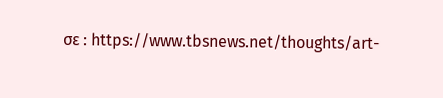σε : https://www.tbsnews.net/thoughts/art-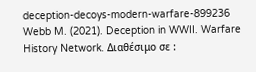deception-decoys-modern-warfare-899236
Webb M. (2021). Deception in WWII. Warfare History Network. Διαθέσιμο σε :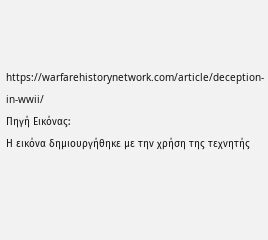https://warfarehistorynetwork.com/article/deception-in-wwii/
Πηγή Εικόνας:
Η εικόνα δημιουργήθηκε με την χρήση της τεχνητής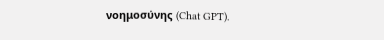νοημοσύνης (Chat GPT).